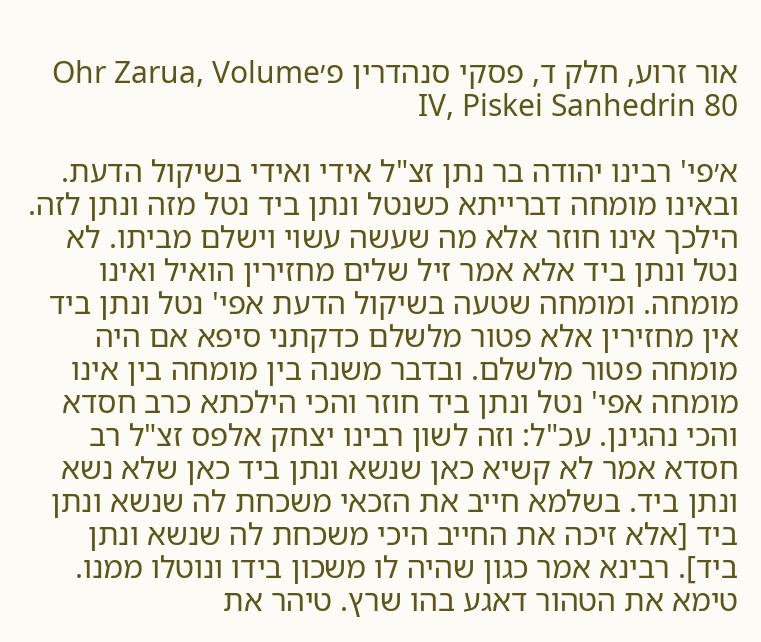אור זרוע, חלק ד, פסקי סנהדרין פ׳Ohr Zarua, Volume IV, Piskei Sanhedrin 80

א׳פי' רבינו יהודה בר נתן זצ"ל אידי ואידי בשיקול הדעת. ובאינו מומחה דברייתא כשנטל ונתן ביד נטל מזה ונתן לזה. הילכך אינו חוזר אלא מה שעשה עשוי וישלם מביתו. לא נטל ונתן ביד אלא אמר זיל שלים מחזירין הואיל ואינו מומחה. ומומחה שטעה בשיקול הדעת אפי' נטל ונתן ביד אין מחזירין אלא פטור מלשלם כדקתני סיפא אם היה מומחה פטור מלשלם. ובדבר משנה בין מומחה בין אינו מומחה אפי' נטל ונתן ביד חוזר והכי הילכתא כרב חסדא והכי נהגינן. עכ"ל: וזה לשון רבינו יצחק אלפס זצ"ל רב חסדא אמר לא קשיא כאן שנשא ונתן ביד כאן שלא נשא ונתן ביד. בשלמא חייב את הזכאי משכחת לה שנשא ונתן ביד [אלא זיכה את החייב היכי משכחת לה שנשא ונתן ביד]. רבינא אמר כגון שהיה לו משכון בידו ונוטלו ממנו. טימא את הטהור דאגע בהו שרץ. טיהר את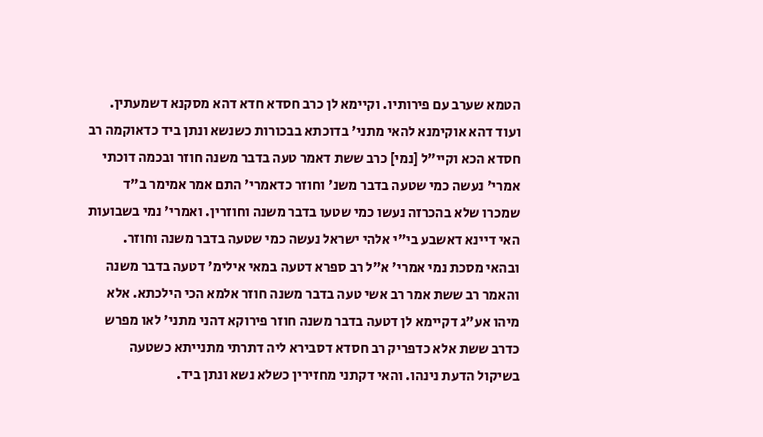הטמא שערב עם פירותיו. וקיימא לן כרב חסדא חדא דהא מסקנא דשמעתין. ועוד דהא אוקימנא להאי מתני' בדוכתא בבכורות כשנשא ונתן ביד כדאוקמה רב חסדא הכא וקיי"ל [נמי] כרב ששת דאמר טעה בדבר משנה חוזר ובכמה דוכתי אמרי' נעשה כמי שטעה בדבר משנ' וחוזר כדאמרי' התם אמר אמימר ב"ד שמכרו שלא בהכרזה נעשו כמי שטעו בדבר משנה וחוזרין. ואמרי' נמי בשבועות האי דיינא דאשבע בי"י אלהי ישראל נעשה כמי שטעה בדבר משנה וחוזר. ובהאי מסכת נמי אמרי' א"ל רב ספרא דטעה במאי אילימ' דטעה בדבר משנה והאמר רב ששת אמר רב אשי טעה בדבר משנה חוזר אלמא הכי הילכתא. אלא מיהו אע"ג דקיימא לן דטעה בדבר משנה חוזר פירוקא דהני מתני' לאו מפרש כדרב ששת אלא כדפריק רב חסדא דסבירא ליה דתרתי מתנייתא כשטעה בשיקול הדעת נינהו. והאי דקתני מחזירין כשלא נשא ונתן ביד.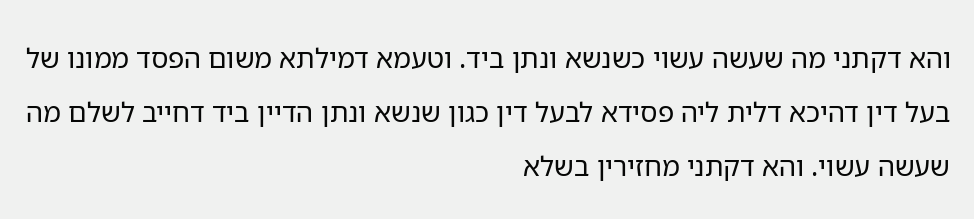והא דקתני מה שעשה עשוי כשנשא ונתן ביד. וטעמא דמילתא משום הפסד ממונו של בעל דין דהיכא דלית ליה פסידא לבעל דין כגון שנשא ונתן הדיין ביד דחייב לשלם מה שעשה עשוי. והא דקתני מחזירין בשלא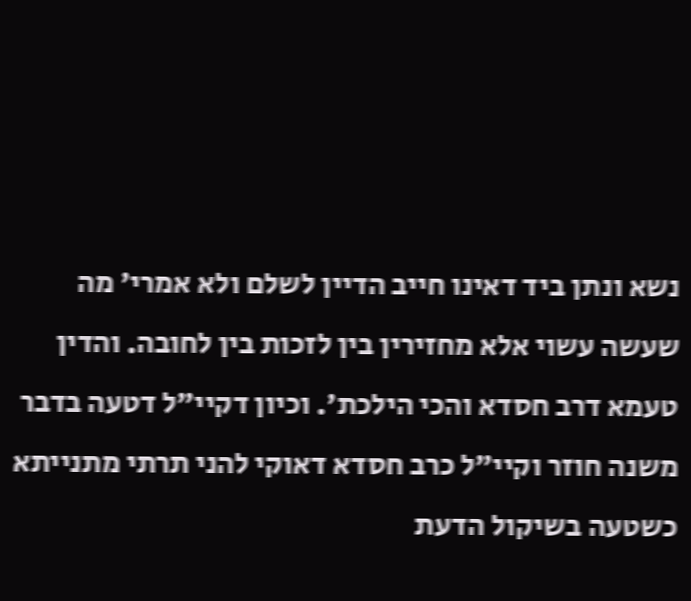נשא ונתן ביד דאינו חייב הדיין לשלם ולא אמרי' מה שעשה עשוי אלא מחזירין בין לזכות בין לחובה. והדין טעמא דרב חסדא והכי הילכת'. וכיון דקיי"ל דטעה בדבר משנה חוזר וקיי"ל כרב חסדא דאוקי להני תרתי מתנייתא כשטעה בשיקול הדעת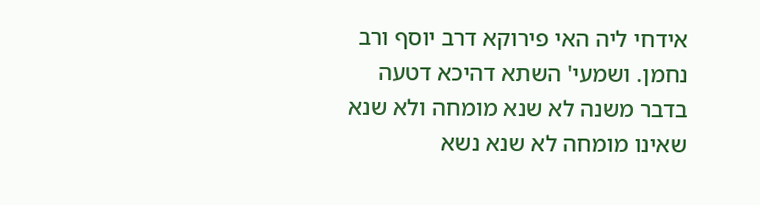אידחי ליה האי פירוקא דרב יוסף ורב נחמן. ושמעי' השתא דהיכא דטעה בדבר משנה לא שנא מומחה ולא שנא שאינו מומחה לא שנא נשא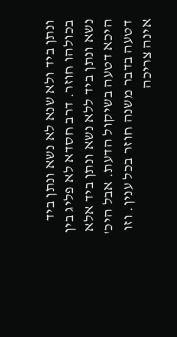ונתן ביד ולא שנא לא נשא ונתן ביד בכולהו חוזר. דרב חסדא לא פליג בין נשא ונתן ביד ללא נשא ונתן ביד אלא היכא דטעה בשיקול הדעת. אבל היכ' דטעה בדבר משנה חוזר בכל ענין. וזו אינה צריכה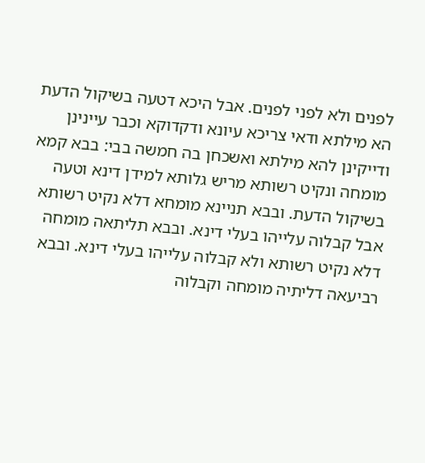לפנים ולא לפני לפנים. אבל היכא דטעה בשיקול הדעת הא מילתא ודאי צריכא עיונא ודקדוקא וכבר עיינינן ודייקינן להא מילתא ואשכחן בה חמשה בבי: בבא קמא מומחה ונקיט רשותא מריש גלותא למידן דינא וטעה בשיקול הדעת. ובבא תניינא מומחא דלא נקיט רשותא אבל קבלוה עלייהו בעלי דינא. ובבא תליתאה מומחה דלא נקיט רשותא ולא קבלוה עלייהו בעלי דינא. ובבא רביעאה דליתיה מומחה וקבלוה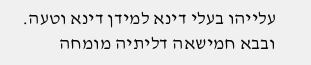עלייהו בעלי דינא למידן דינא וטעה. ובבא חמישאה דליתיה מומחה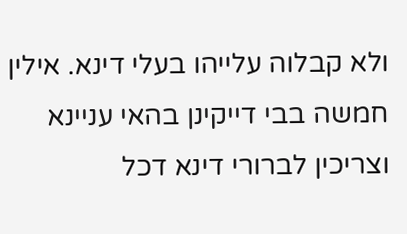ולא קבלוה עלייהו בעלי דינא. אילין חמשה בבי דייקינן בהאי עניינא וצריכין לברורי דינא דכל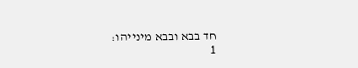חד בבא ובבא מינייהו:
1